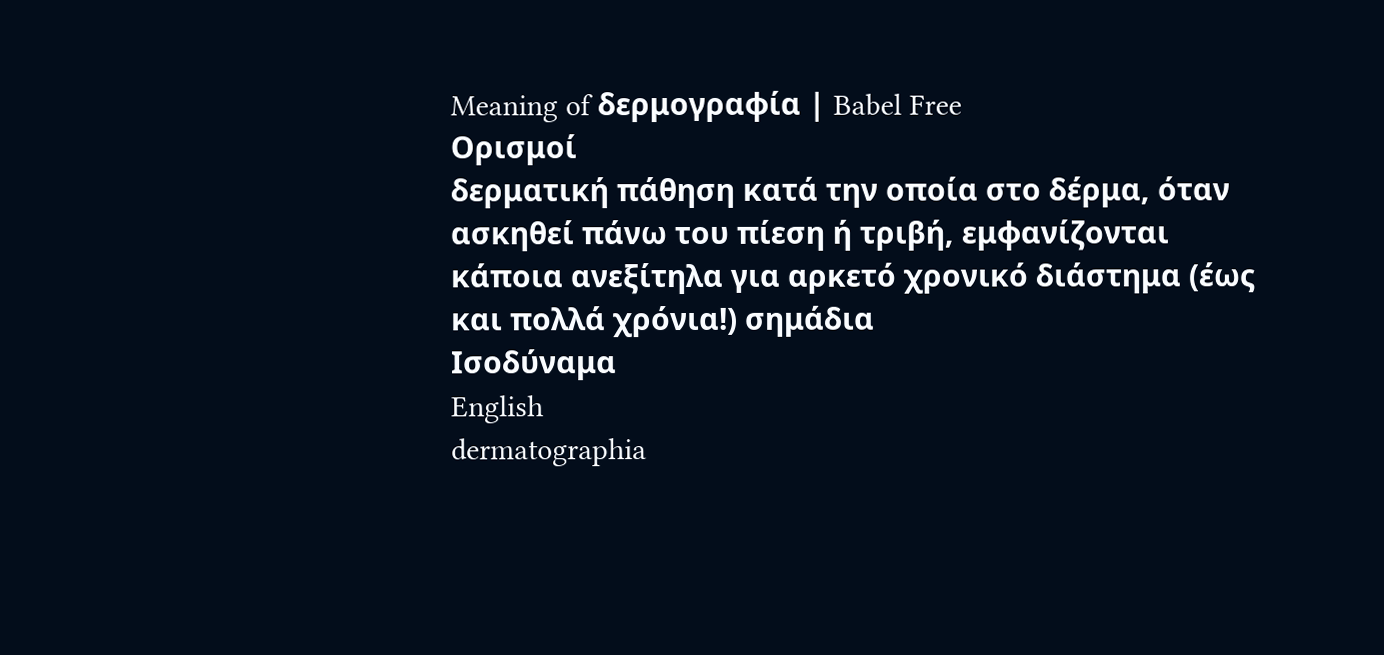Meaning of δερμογραφία | Babel Free
Ορισμοί
δερματική πάθηση κατά την οποία στο δέρμα, όταν ασκηθεί πάνω του πίεση ή τριβή, εμφανίζονται κάποια ανεξίτηλα για αρκετό χρονικό διάστημα (έως και πολλά χρόνια!) σημάδια
Ισοδύναμα
English
dermatographia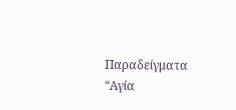Παραδείγματα
“Αγία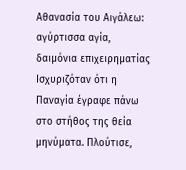Αθανασία του Αιγάλεω: αγύρτισσα αγία, δαιμόνια επιχειρηματίας Ισχυριζόταν ότι η Παναγία έγραφε πάνω στο στήθος της θεία μηνύματα. Πλούτισε,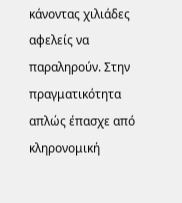κάνοντας χιλιάδες αφελείς να παραληρούν. Στην πραγματικότητα απλώς έπασχε από κληρονομική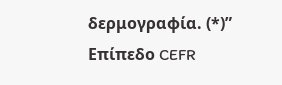δερμογραφία. (*)”
Επίπεδο CEFR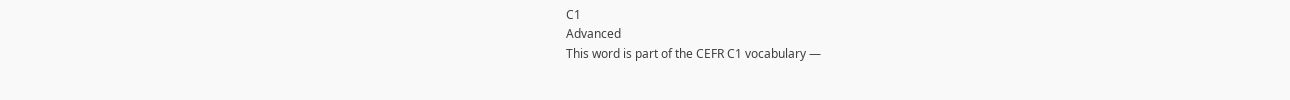C1
Advanced
This word is part of the CEFR C1 vocabulary —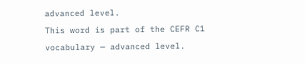advanced level.
This word is part of the CEFR C1 vocabulary — advanced level.